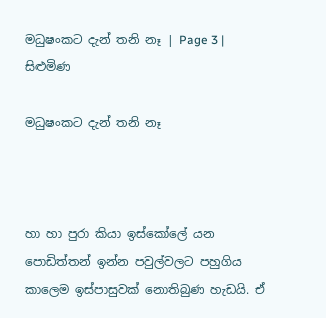මධුෂංකට දැන් තනි නෑ | Page 3 | සිළුමිණ

මධුෂංකට දැන් තනි නෑ



හා හා පුරා කියා ඉස්කෝලේ යන පොඩිත්තන් ඉන්න පවුල්වලට පහුගිය කාලෙම ඉස්පාසුවක් නොතිබුණ හැඩයි. ඒ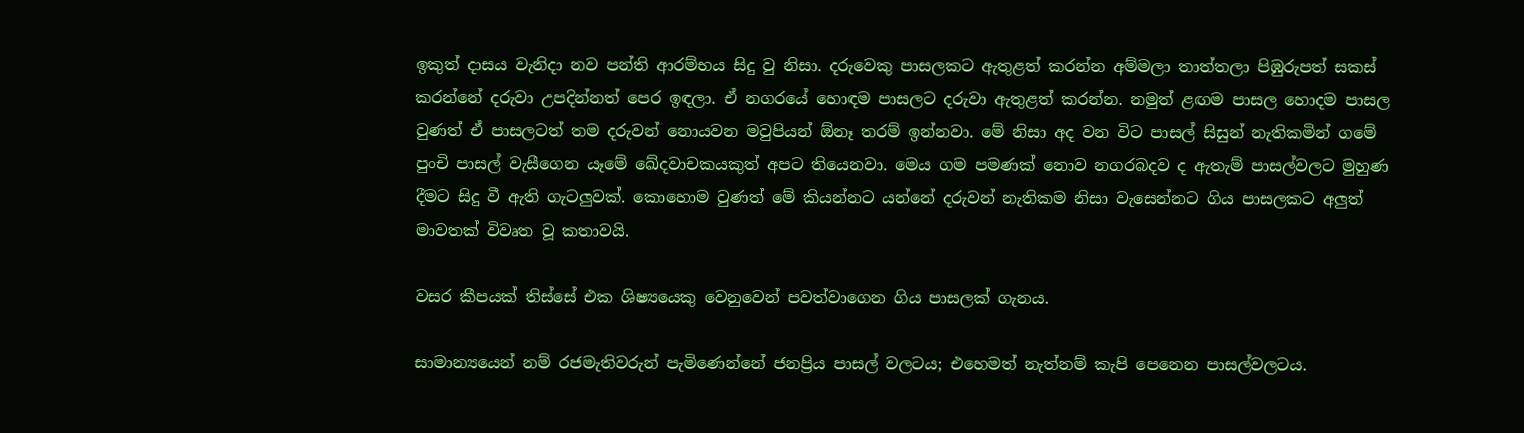ඉකුත් දාසය වැනිදා නව පන්ති ආරම්භය සිදු වු නිසා. දරුවෙකු පාසලකට ඇතුළත් කරන්න අම්මලා තාත්තලා පිඹුරුපත් සකස් කරන්නේ දරුවා උපදින්නත් පෙර ඉඳලා. ඒ නගරයේ හොඳම පාසලට දරුවා ඇතුළත් කරන්න. නමුත් ළඟම පාසල හොදම පාසල වුණත් ඒ පාසලටත් තම දරුවන් නොයවන මවුපියන් ඕනෑ තරම් ඉන්නවා. මේ නිසා අද වන විට පාසල් සිසුන් නැතිකමින් ගමේ පුංචි පාසල් වැසීගෙන යෑමේ ඛේදවාචකයකුත් අපට තියෙනවා. මෙය ගම පමණක් නොව නගරබදව ද ඇතැම් පාසල්වලට මුහුණ දීමට සිදු වී ඇති ගැටලුවක්. කොහොම වුණත් මේ කියන්නට යන්නේ දරුවන් නැතිකම නිසා වැසෙන්නට ගිය පාසලකට අලුත් මාවතක් විවෘත වූ කතාවයි.

වසර කීපයක් තිස්සේ එක ශිෂ්‍යයෙකු වෙනුවෙන් පවත්වාගෙන ගිය පාසලක් ගැනය.

සාමාන්‍යයෙන් නම් රජමැතිවරුන් පැමිණෙන්නේ ජනප්‍රිය පාසල් වලටය; එහෙමත් නැත්නම් කැපි පෙනෙන පාසල්වලටය.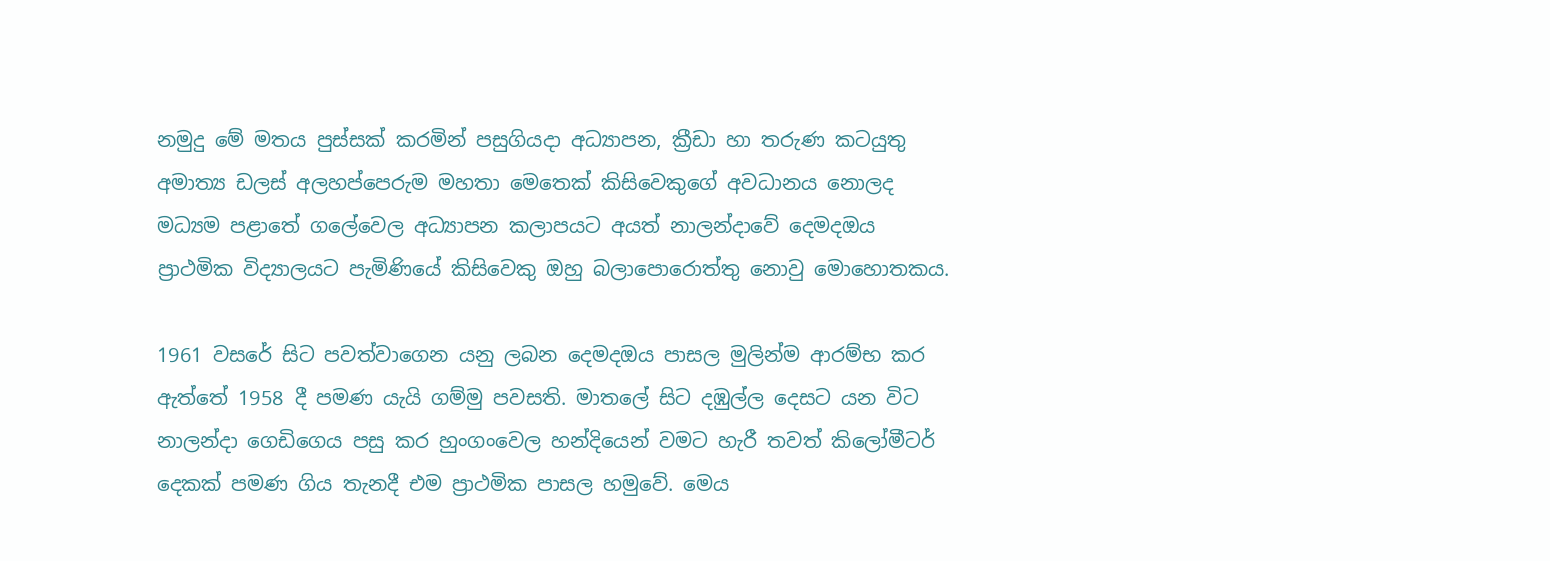නමුදු මේ මතය පුස්සක් කරමින් පසුගියදා අධ්‍යාපන, ක්‍රීඩා හා තරුණ කටයුතු අමාත්‍ය ඩලස් අලහප්පෙරුම මහතා මෙතෙක් කිසිවෙකුගේ අවධානය නොලද මධ්‍යම පළාතේ ගලේවෙල අධ්‍යාපන කලාපයට අයත් නාලන්දාවේ දෙමදඔය ප්‍රාථමික විද්‍යාලයට පැමිණියේ කිසිවෙකු ඔහු බලාපොරොත්තු නොවු මොහොතකය.

1961 වසරේ සිට පවත්වාගෙන යනු ලබන දෙමදඔය පාසල මුලින්ම ආරම්භ කර ඇත්තේ 1958 දී පමණ යැයි ගම්මු පවසති. මාතලේ සිට දඹුල්ල දෙසට යන විට නාලන්දා ගෙඩිගෙය පසු කර හුංගංවෙල හන්දියෙන් වමට හැරී තවත් කිලෝමීටර් දෙකක් පමණ ගිය තැනදී එම ප්‍රාථමික පාසල හමුවේ. මෙය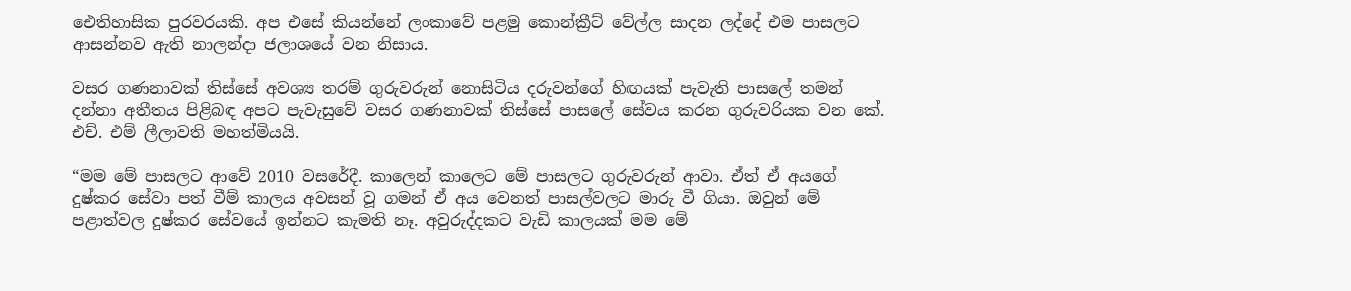ඓතිහාසික පුරවරයකි. අප එසේ කියන්නේ ලංකාවේ පළමු කොන්ක්‍රීට් වේල්ල සාදන ලද්දේ එම පාසලට ආසන්නව ඇති නාලන්දා ජලාශයේ වන නිසාය.

වසර ගණනාවක් තිස්සේ අවශ්‍ය තරම් ගුරුවරුන් නොසිටිය දරුවන්ගේ හිඟයක් පැවැති පාසලේ තමන් දන්නා අතීතය පිළිබඳ අපට පැවැසුවේ වසර ගණනාවක් තිස්සේ පාසලේ සේවය කරන ගුරුවරියක වන කේ. එච්. එම් ලීලාවති මහත්මියයි.

“මම මේ පාසලට ආවේ 2010 වසරේදී. කාලෙන් කාලෙට මේ පාසලට ගුරුවරුන් ආවා. ඒත් ඒ අයගේ දුෂ්කර සේවා පත් වීම් කාලය අවසන් වූ ගමන් ඒ අය වෙනත් පාසල්වලට මාරු වී ගියා. ඔවුන් මේ පළාත්වල දුෂ්කර සේවයේ ඉන්නට කැමති නෑ. අවුරුද්දකට වැඩි කාලයක් මම මේ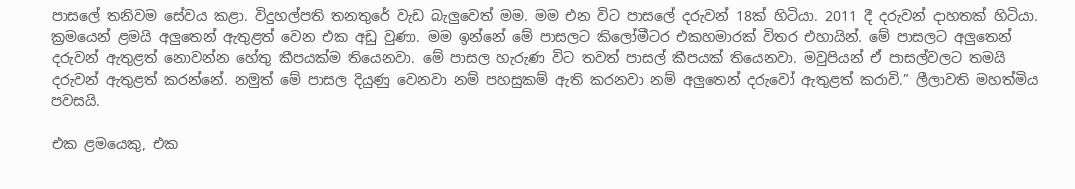පාසලේ තනිවම සේවය කළා. විදුහල්පති තනතුරේ වැඩ බැලුවෙත් මම. මම එන විට පාසලේ දරුවන් 18ක් හිටියා. 2011 දී දරුවන් දාහතක් හිටියා. ක්‍රමයෙන් ළමයි අලුතෙන් ඇතුළත් වෙන එක අඩු වුණා. මම ඉන්නේ මේ පාසලට කිලෝමීටර එකහමාරක් විතර එහායින්. මේ පාසලට අලුතෙන් දරුවන් ඇතුළත් නොවන්න හේතු කීපයක්ම තියෙනවා. මේ පාසල හැරුණ විට තවත් පාසල් කීපයක් තියෙනවා. මවුපියන් ඒ පාසල්වලට තමයි දරුවන් ඇතුළත් කරන්නේ. නමුත් මේ පාසල දියුණු වෙනවා නම් පහසුකම් ඇති කරනවා නම් අලුතෙන් දරුවෝ ඇතුළත් කරාවි.” ලීලාවති මහත්මිය පවසයි.

එක ළමයෙකු, එක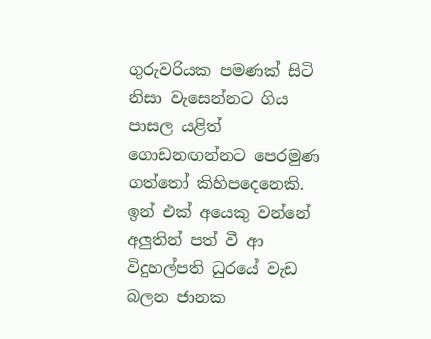ගුරුවරියක පමණක් සිටි නිසා වැසෙන්නට ගිය පාසල යළිත් ගොඩනඟන්නට පෙරමුණ ගත්තෝ කිහිපදෙනෙකි. ඉන් එක් අයෙකු වන්නේ අලුතින් පත් වී ආ විදුහල්පති ධුරයේ වැඩ බලන ජානක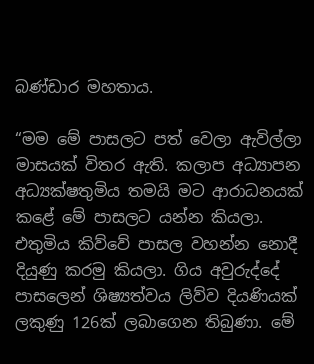බණ්ඩාර මහතාය.

“මම මේ පාසලට පත් වෙලා ඇවිල්ලා මාසයක් විතර ඇති. කලාප අධ්‍යාපන අධ්‍යක්ෂතුමිය තමයි මට ආරාධනයක් කළේ මේ පාසලට යන්න කියලා. එතුමිය කිව්වේ පාසල වහන්න නොදී දියුණු කරමු කියලා. ගිය අවුරුද්දේ පාසලෙන් ශිෂ්‍යත්වය ලිව්ව දියණියක් ලකුණු 126ක් ලබාගෙන තිබුණා. මේ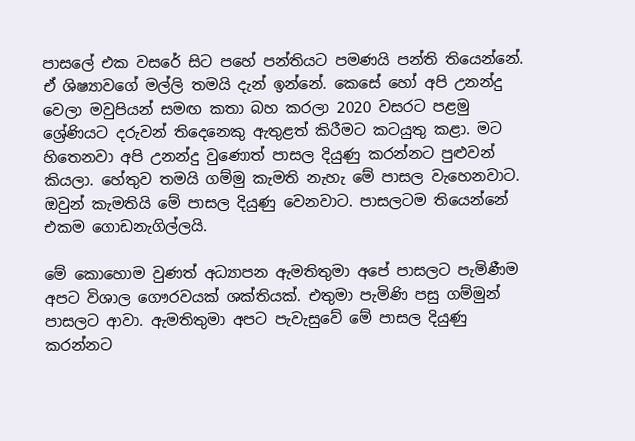පාසලේ එක වසරේ සිට පහේ පන්තියට පමණයි පන්ති තියෙන්නේ. ඒ ශිෂ්‍යාවගේ මල්ලි තමයි දැන් ඉන්නේ. කෙසේ හෝ අපි උනන්දු වෙලා මවුපියන් සමඟ කතා බහ කරලා 2020 වසරට පළමු ශ්‍රේණියට දරුවන් තිදෙනෙකු ඇතුළත් කිරීමට කටයුතු කළා. මට හිතෙනවා අපි උනන්දු වුණොත් පාසල දියුණු කරන්නට පුළුවන් කියලා. හේතුව තමයි ගම්මු කැමති නැහැ මේ පාසල වැහෙනවාට. ඔවුන් කැමතියි මේ පාසල දියුණු වෙනවාට. පාසලටම තියෙන්නේ එකම ගොඩනැගිල්ලයි.

මේ කොහොම වුණත් අධ්‍යාපන ඇමතිතුමා අපේ පාසලට පැමිණීම අපට විශාල ගෞරවයක් ශක්තියක්. එතුමා පැමිණි පසු ගම්මුන් පාසලට ආවා. ඇමතිතුමා අපට පැවැසුවේ මේ පාසල දියුණු කරන්නට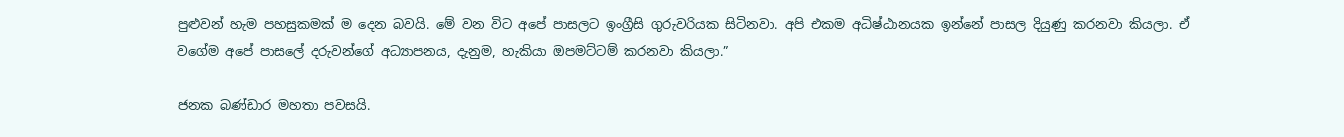පුළුවන් හැම පහසුකමක් ම දෙන බවයි. මේ වන විට අපේ පාසලට ඉංග්‍රීසි ගුරුවරියක සිටිනවා. අපි එකම අධිෂ්ඨානයක ඉන්නේ පාසල දියුණු කරනවා කියලා. ඒ වගේම අපේ පාසලේ දරුවන්ගේ අධ්‍යාපනය, දැනුම, හැකියා ඔපමට්ටම් කරනවා කියලා.”

ජනක බණ්ඩාර මහතා පවසයි.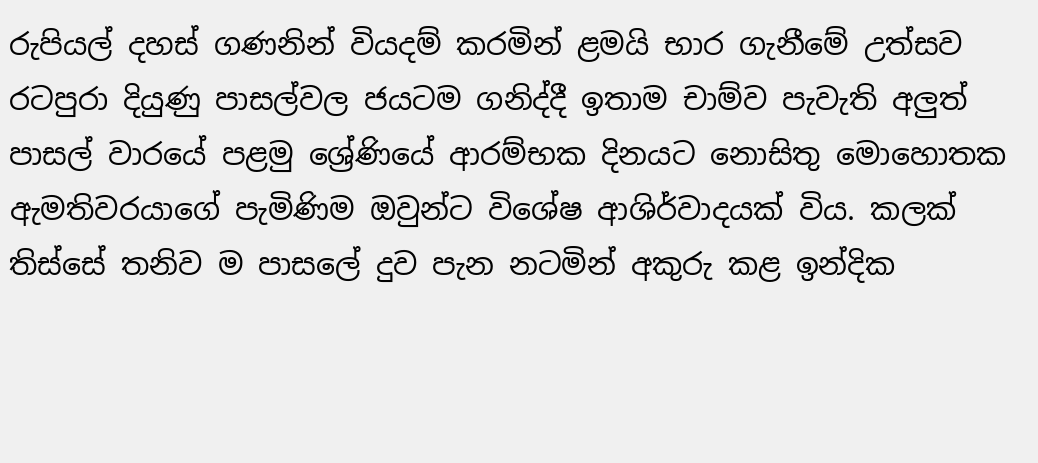රුපියල් දහස් ගණනින් වියදම් කරමින් ළමයි භාර ගැනීමේ උත්සව රටපුරා දියුණු පාසල්වල ජයටම ගනිද්දී ඉතාම චාම්ව පැවැති අලුත් පාසල් වාරයේ පළමු ශ්‍රේණියේ ආරම්භක දිනයට නොසිතු මොහොතක ඇමතිවරයාගේ පැමිණිම ඔවුන්ට විශේෂ ආශිර්වාදයක් විය. කලක් තිස්සේ තනිව ම පාසලේ දුව පැන නටමින් අකුරු කළ ඉන්දික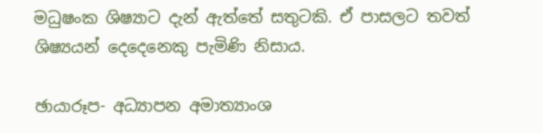මධුෂංක ශිෂ්‍යාට දැන් ඇත්තේ සතුටකි. ඒ පාසලට තවත් ශිෂ්‍යයන් දෙදෙනෙකු පැමිණි නිසාය.

ඡායාරූප- අධ්‍යාපන අමාත්‍යාංශ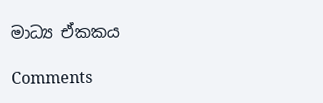මාධ්‍ය ඒකකය

Comments